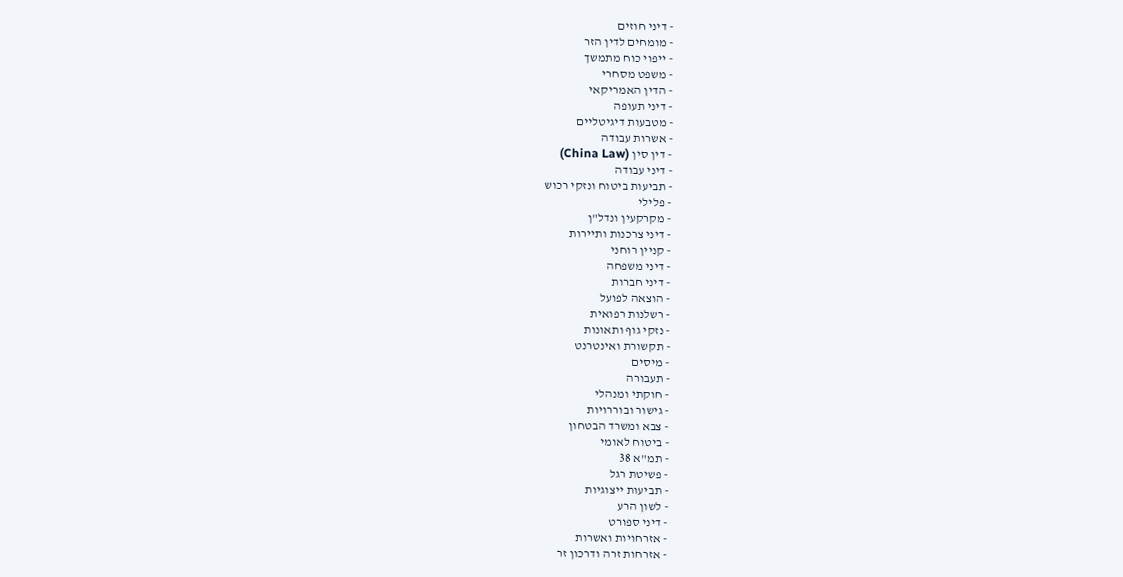- דיני חוזים
- מומחים לדין הזר
- ייפוי כוח מתמשך
- משפט מסחרי
- הדין האמריקאי
- דיני תעופה
- מטבעות דיגיטליים
- אשרות עבודה
- דין סין (China Law)
- דיני עבודה
- תביעות ביטוח ונזקי רכוש
- פלילי
- מקרקעין ונדל"ן
- דיני צרכנות ותיירות
- קניין רוחני
- דיני משפחה
- דיני חברות
- הוצאה לפועל
- רשלנות רפואית
- נזקי גוף ותאונות
- תקשורת ואינטרנט
- מיסים
- תעבורה
- חוקתי ומנהלי
- גישור ובוררויות
- צבא ומשרד הבטחון
- ביטוח לאומי
- תמ"א 38
- פשיטת רגל
- תביעות ייצוגיות
- לשון הרע
- דיני ספורט
- אזרחויות ואשרות
- אזרחות זרה ודרכון זר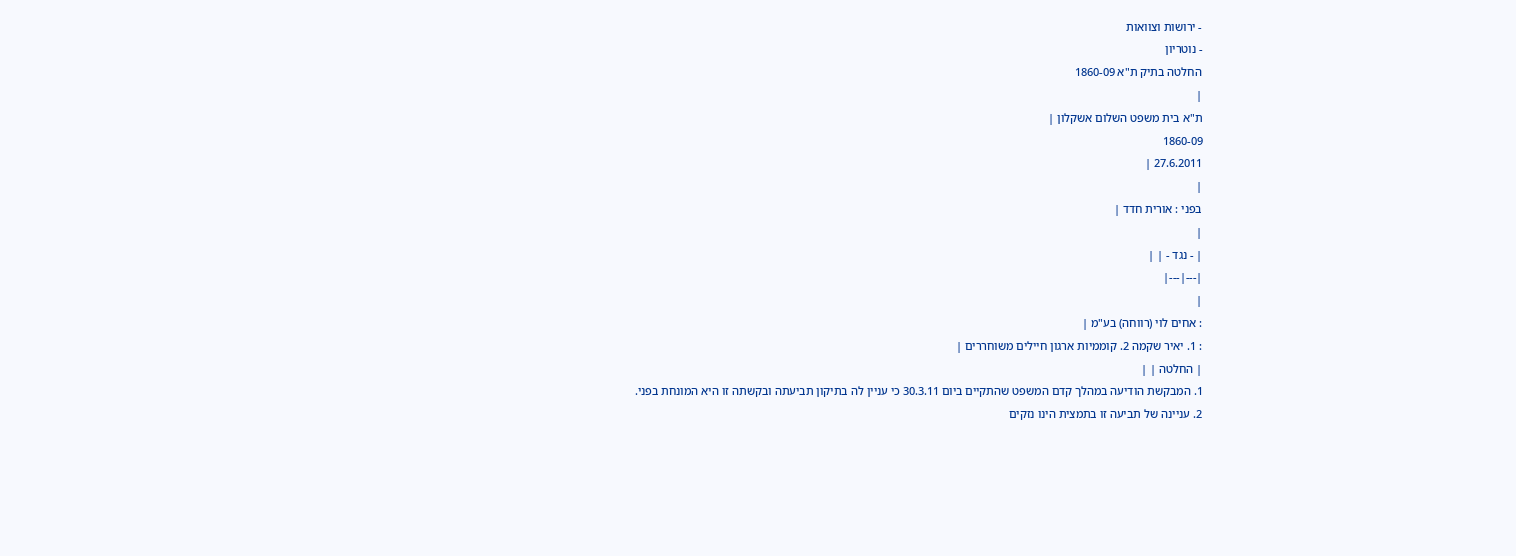- ירושות וצוואות
- נוטריון
החלטה בתיק ת"א 1860-09
|
ת"א בית משפט השלום אשקלון |
1860-09
27.6.2011 |
|
בפני : אורית חדד |
|
| - נגד - | |
|---|---|
|
: אחים לוי (רווחה) בע"מ |
: 1. יאיר שקמה 2. קוממיות ארגון חיילים משוחררים |
| החלטה | |
1. המבקשת הודיעה במהלך קדם המשפט שהתקיים ביום 30.3.11 כי עניין לה בתיקון תביעתה ובקשתה זו היא המונחת בפני.
2. עניינה של תביעה זו בתמצית הינו נזקים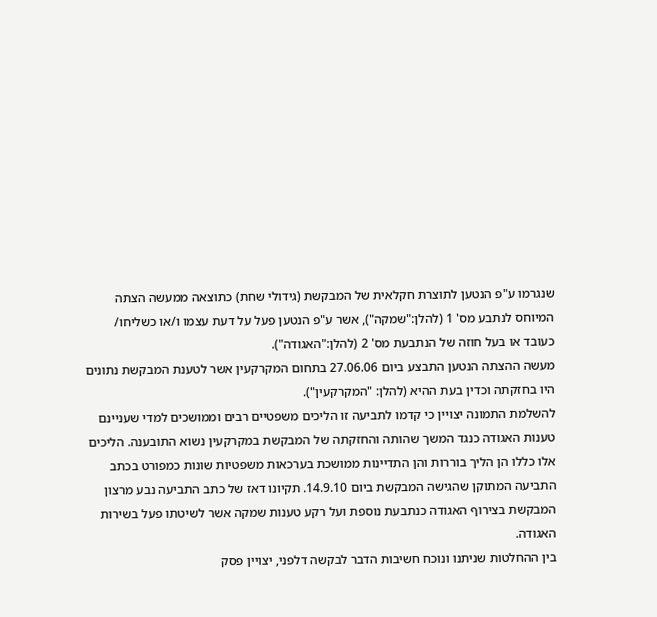שנגרמו ע"פ הנטען לתוצרת חקלאית של המבקשת (גידולי שחת) כתוצאה ממעשה הצתה המיוחס לנתבע מס' 1 (להלן:"שמקה"), אשר ע"פ הנטען פעל על דעת עצמו ו/או כשליחו/ כעובד או בעל חוזה של הנתבעת מס' 2 (להלן:"האגודה").
מעשה ההצתה הנטען התבצע ביום 27.06.06 בתחום המקרקעין אשר לטענת המבקשת נתונים היו בחזקתה וכדין בעת ההיא (להלן: "המקרקעין").
להשלמת התמונה יצויין כי קדמו לתביעה זו הליכים משפטיים רבים וממושכים למדי שעניינם טענות האגודה כנגד המשך שהותה והחזקתה של המבקשת במקרקעין נשוא התובענה. הליכים אלו כללו הן הליך בוררות והן התדיינות ממושכת בערכאות משפטיות שונות כמפורט בכתב התביעה המתוקן שהגישה המבקשת ביום 14.9.10. תקיונו דאז של כתב התביעה נבע מרצון המבקשת בצירוף האגודה כנתבעת נוספת ועל רקע טענות שמקה אשר לשיטתו פעל בשירות האגודה.
בין ההחלטות שניתנו ונוכח חשיבות הדבר לבקשה דלפני, יצויין פסק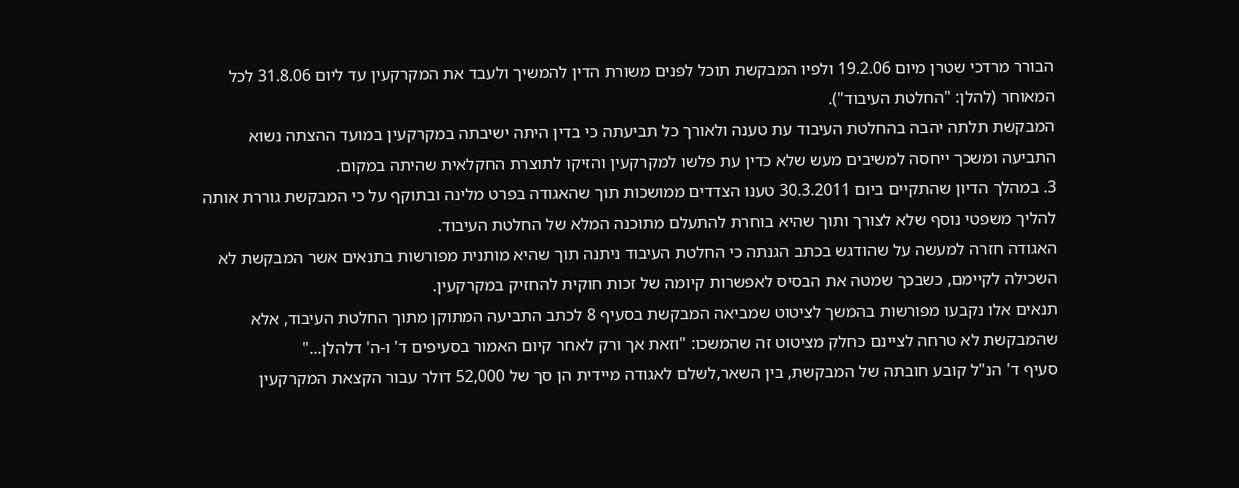הבורר מרדכי שטרן מיום 19.2.06 ולפיו המבקשת תוכל לפנים משורת הדין להמשיך ולעבד את המקרקעין עד ליום 31.8.06 לכל המאוחר (להלן: "החלטת העיבוד").
המבקשת תלתה יהבה בהחלטת העיבוד עת טענה ולאורך כל תביעתה כי בדין היתה ישיבתה במקרקעין במועד ההצתה נשוא התביעה ומשכך ייחסה למשיבים מעש שלא כדין עת פלשו למקרקעין והזיקו לתוצרת החקלאית שהיתה במקום.
3. במהלך הדיון שהתקיים ביום 30.3.2011 טענו הצדדים ממושכות תוך שהאגודה בפרט מלינה ובתוקף על כי המבקשת גוררת אותה להליך משפטי נוסף שלא לצורך ותוך שהיא בוחרת להתעלם מתוכנה המלא של החלטת העיבוד.
האגודה חזרה למעשה על שהודגש בכתב הגנתה כי החלטת העיבוד ניתנה תוך שהיא מותנית מפורשות בתנאים אשר המבקשת לא השכילה לקיימם, כשבכך שמטה את הבסיס לאפשרות קיומה של זכות חוקית להחזיק במקרקעין.
תנאים אלו נקבעו מפורשות בהמשך לציטוט שמביאה המבקשת בסעיף 8 לכתב התביעה המתוקן מתוך החלטת העיבוד, אלא שהמבקשת לא טרחה לציינם כחלק מציטוט זה שהמשכו: "וזאת אך ורק לאחר קיום האמור בסעיפים ד' ו-ה' דלהלן..."
סעיף ד' הנ"ל קובע חובתה של המבקשת, בין השאר,לשלם לאגודה מיידית הן סך של 52,000 דולר עבור הקצאת המקרקעין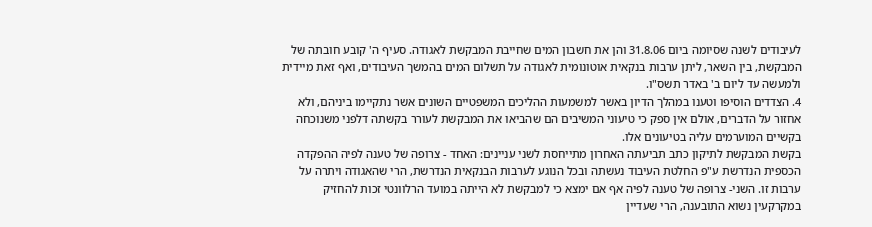לעיבודים לשנה שסיומה ביום 31.8.06 והן את חשבון המים שחייבת המבקשת לאגודה. סעיף ה' קובע חובתה של המבקשת, בין השאר, ליתן ערבות בנקאית אוטונומית לאגודה על תשלום המים בהמשך העיבודים, ואף זאת מיידית ולמעשה עד ליום ב' באדר תשס"ו.
4. הצדדים הוסיפו וטענו במהלך הדיון באשר למשמעות ההליכים המשפטיים השונים אשר נתקיימו ביניהם, ולא אחזור על הדברים, אולם אין ספק כי טיעוני המשיבים הם שהביאו את המבקשת לעורר בקשתה דלפני משנוכחה בקשיים המוערמים עליה בטיעונים אלו.
בקשת המבקשת לתיקון כתב תביעתה האחרון מתייחסת לשני עניינים: האחד - צרופה של טענה לפיה ההפקדה הכספית הנדרשת ע"פ החלטת העיבוד נעשתה ובכל הנוגע לערבות הבנקאית הנדרשת, הרי שהאגודה ויתרה על ערבות זו. השני- צרופה של טענה לפיה אף אם ימצא כי למבקשת לא הייתה במועד הרלוונטי זכות להחזיק במקרקעין נשוא התובענה, הרי שעדיין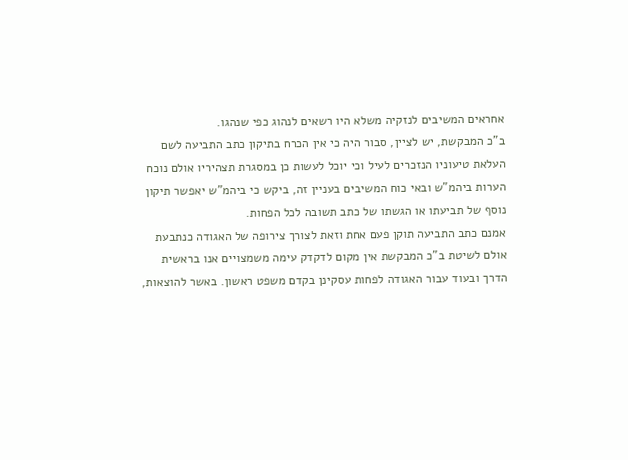אחראים המשיבים לנזקיה משלא היו רשאים לנהוג כפי שנהגו.
ב"כ המבקשת, יש לציין, סבור היה כי אין הכרח בתיקון כתב התביעה לשם העלאת טיעוניו הנזכרים לעיל וכי יוכל לעשות כן במסגרת תצהיריו אולם נוכח הערות ביהמ"ש ובאי כוח המשיבים בעניין זה, ביקש כי ביהמ"ש יאפשר תיקון נוסף של תביעתו או הגשתו של כתב תשובה לכל הפחות.
אמנם כתב התביעה תוקן פעם אחת וזאת לצורך צירופה של האגודה כנתבעת אולם לשיטת ב"כ המבקשת אין מקום לדקדק עימה משמצויים אנו בראשית הדרך ובעוד עבור האגודה לפחות עסקינן בקדם משפט ראשון. באשר להוצאות,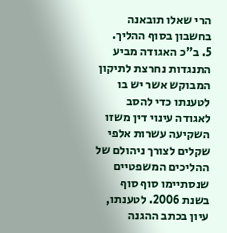הרי שאלו תובאנה בחשבון בסוף ההליך.
5. ב"כ האגודה מביע התנגדות נחרצת לתיקון המבוקש אשר יש בו לטענתו כדי להסב לאגודה עינוי דין משזו השקיעה עשרות אלפי שקלים לצורך ניהולם של ההליכים המשפטיים שנסתיימו סוף סוף בשנת 2006. לטענתו, עיון בכתב ההגנה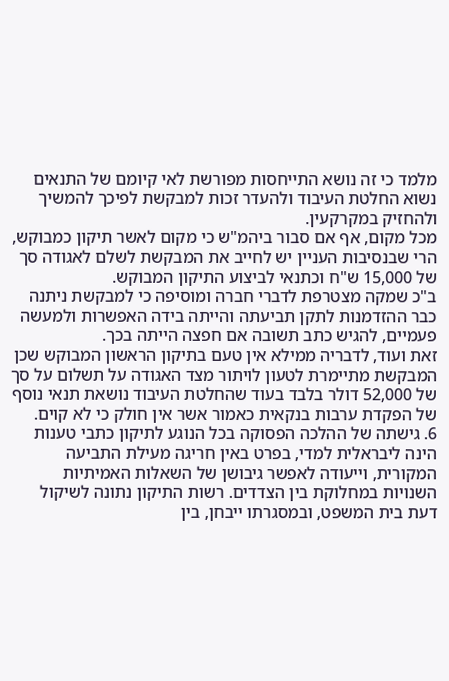מלמד כי זה נושא התייחסות מפורשת לאי קיומם של התנאים נשוא החלטת העיבוד ולהעדר זכות למבקשת לפיכך להמשיך ולהחזיק במקרקעין.
מכל מקום, אף אם סבור ביהמ"ש כי מקום לאשר תיקון כמבוקש, הרי שבנסיבות העניין יש לחייב את המבקשת לשלם לאגודה סך של 15,000 ש"ח וכתנאי לביצוע התיקון המבוקש.
ב"כ שמקה מצטרפת לדברי חברה ומוסיפה כי למבקשת ניתנה כבר ההזדמנות לתקן תביעתה והייתה בידה האפשרות ולמעשה פעמיים, להגיש כתב תשובה אם חפצה הייתה בכך.
זאת ועוד, לדבריה ממילא אין טעם בתיקון הראשון המבוקש שכן המבקשת מתיימרת לטעון לויתור מצד האגודה על תשלום על סך של 52,000 דולר בלבד בעוד שהחלטת העיבוד נושאת תנאי נוסף של הפקדת ערבות בנקאית כאמור אשר אין חולק כי לא קוים.
6. גישתה של ההלכה הפסוקה בכל הנוגע לתיקון כתבי טענות הינה ליבראלית למדי, בפרט באין חריגה מעילת התביעה המקורית, וייעודה לאפשר גיבושן של השאלות האמיתיות השנויות במחלוקת בין הצדדים. רשות התיקון נתונה לשיקול דעת בית המשפט, ובמסגרתו ייבחן, בין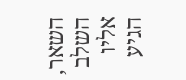השאר, השלב אליו הגיע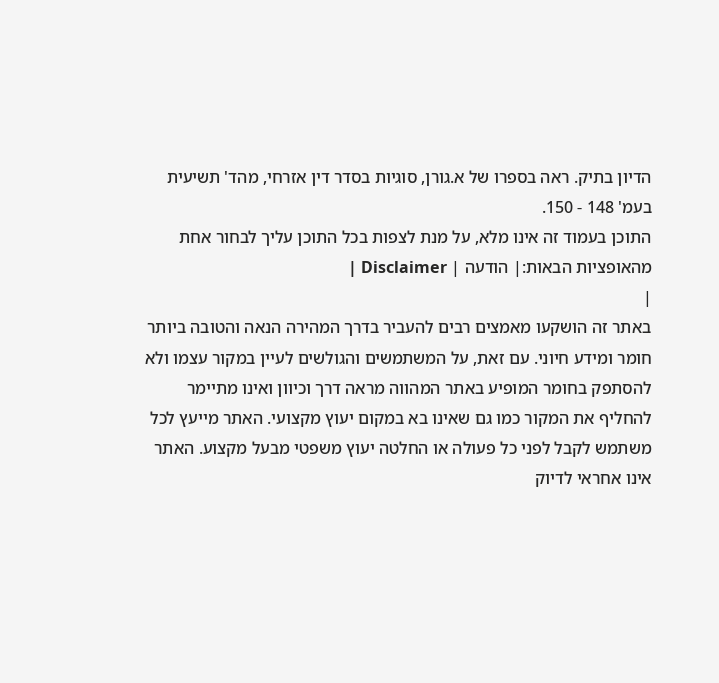הדיון בתיק. ראה בספרו של א.גורן, סוגיות בסדר דין אזרחי, מהד' תשיעית בעמ' 148 - 150.
התוכן בעמוד זה אינו מלא, על מנת לצפות בכל התוכן עליך לבחור אחת מהאופציות הבאות:| הודעה | Disclaimer |
|
באתר זה הושקעו מאמצים רבים להעביר בדרך המהירה הנאה והטובה ביותר חומר ומידע חיוני. עם זאת, על המשתמשים והגולשים לעיין במקור עצמו ולא להסתפק בחומר המופיע באתר המהווה מראה דרך וכיוון ואינו מתיימר להחליף את המקור כמו גם שאינו בא במקום יעוץ מקצועי. האתר מייעץ לכל משתמש לקבל לפני כל פעולה או החלטה יעוץ משפטי מבעל מקצוע. האתר אינו אחראי לדיוק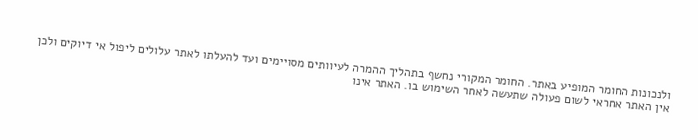ולנכונות החומר המופיע באתר. החומר המקורי נחשף בתהליך ההמרה לעיוותים מסויימים ועד להעלתו לאתר עלולים ליפול אי דיוקים ולכן אין האתר אחראי לשום פעולה שתעשה לאחר השימוש בו. האתר אינו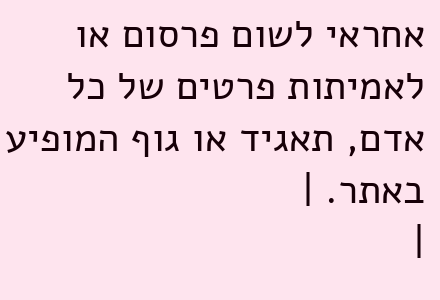אחראי לשום פרסום או לאמיתות פרטים של כל אדם, תאגיד או גוף המופיע באתר. |
|